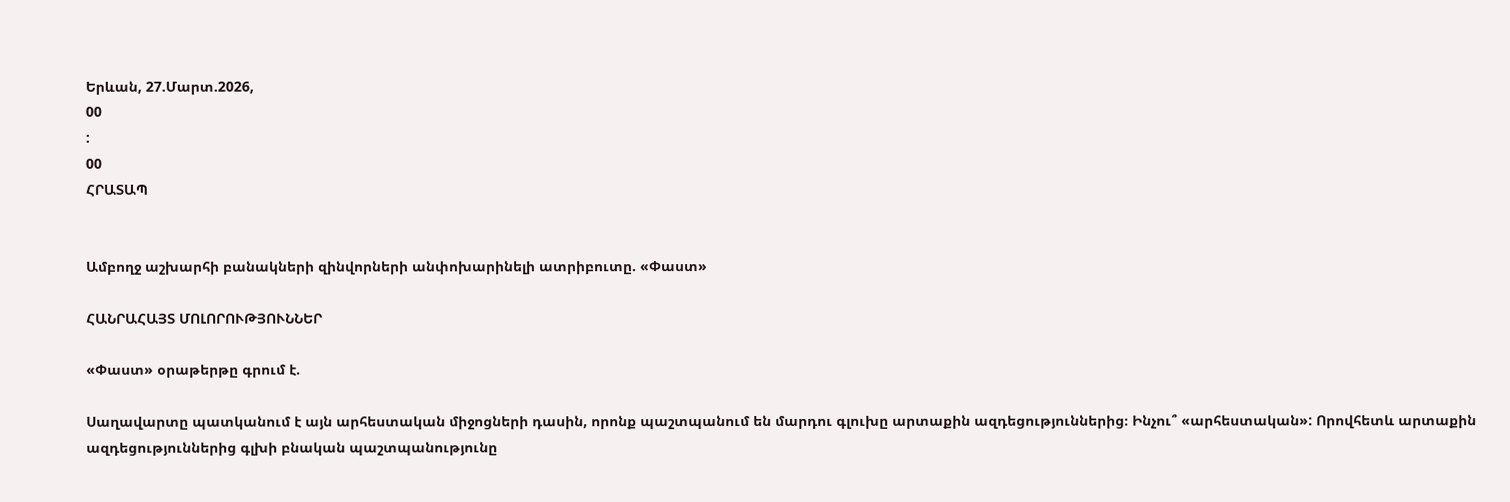Երևան, 27.Մարտ.2026,
00
:
00
ՀՐԱՏԱՊ


Ամբողջ աշխարհի բանակների զինվորների անփոխարինելի ատրիբուտը. «Փաստ»

ՀԱՆՐԱՀԱՅՏ ՄՈԼՈՐՈՒԹՅՈՒՆՆԵՐ

«Փաստ» օրաթերթը գրում է.

Սաղավարտը պատկանում է այն արհեստական միջոցների դասին, որոնք պաշտպանում են մարդու գլուխը արտաքին ազդեցություններից։ Ինչու՞ «արհեստական»: Որովհետև արտաքին ազդեցություններից գլխի բնական պաշտպանությունը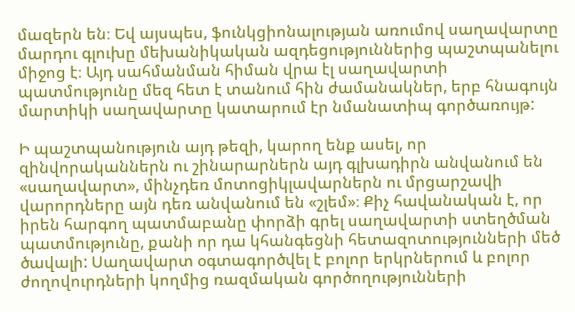մազերն են։ Եվ այսպես, ֆունկցիոնալության առումով սաղավարտը մարդու գլուխը մեխանիկական ազդեցություններից պաշտպանելու միջոց է։ Այդ սահմանման հիման վրա էլ սաղավարտի պատմությունը մեզ հետ է տանում հին ժամանակներ, երբ հնագույն մարտիկի սաղավարտը կատարում էր նմանատիպ գործառույթ:

Ի պաշտպանություն այդ թեզի, կարող ենք ասել, որ զինվորականներն ու շինարարներն այդ գլխադիրն անվանում են «սաղավարտ», մինչդեռ մոտոցիկլավարներն ու մրցարշավի վարորդները այն դեռ անվանում են «շլեմ»։ Քիչ հավանական է, որ իրեն հարգող պատմաբանը փորձի գրել սաղավարտի ստեղծման պատմությունը, քանի որ դա կհանգեցնի հետազոտությունների մեծ ծավալի: Սաղավարտ օգտագործվել է բոլոր երկրներում և բոլոր ժողովուրդների կողմից ռազմական գործողությունների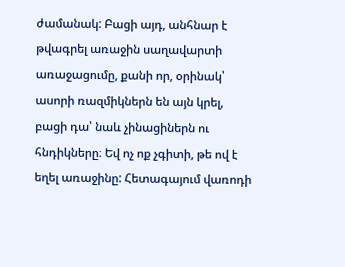ժամանակ: Բացի այդ, անհնար է թվագրել առաջին սաղավարտի առաջացումը, քանի որ, օրինակ՝ ասորի ռազմիկներն են այն կրել, բացի դա՝ նաև չինացիներն ու հնդիկները։ Եվ ոչ ոք չգիտի, թե ով է եղել առաջինը: Հետագայում վառոդի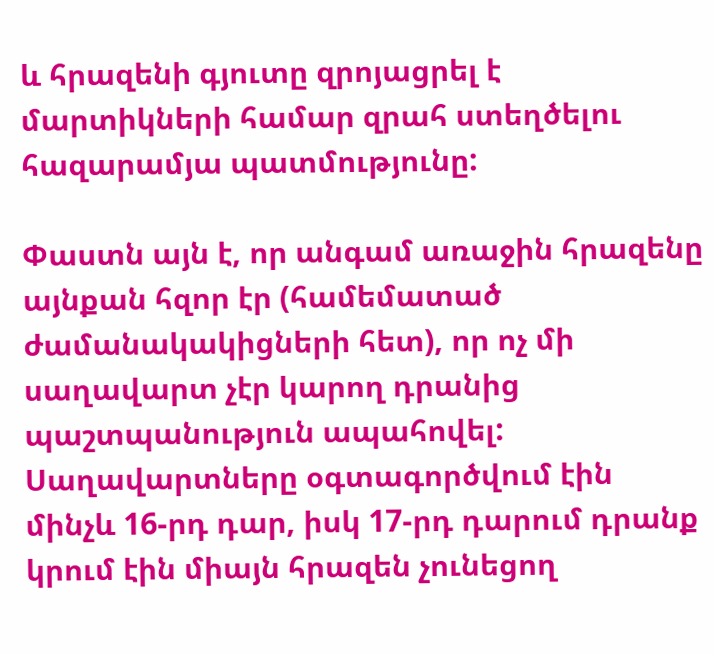և հրազենի գյուտը զրոյացրել է մարտիկների համար զրահ ստեղծելու հազարամյա պատմությունը:

Փաստն այն է, որ անգամ առաջին հրազենը այնքան հզոր էր (համեմատած ժամանակակիցների հետ), որ ոչ մի սաղավարտ չէր կարող դրանից պաշտպանություն ապահովել: Սաղավարտները օգտագործվում էին մինչև 16-րդ դար, իսկ 17-րդ դարում դրանք կրում էին միայն հրազեն չունեցող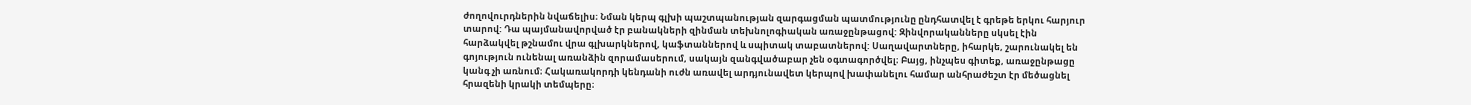ժողովուրդներին նվաճելիս։ Նման կերպ գլխի պաշտպանության զարգացման պատմությունը ընդհատվել է գրեթե երկու հարյուր տարով: Դա պայմանավորված էր բանակների զինման տեխնոլոգիական առաջընթացով: Զինվորականները սկսել էին հարձակվել թշնամու վրա գլխարկներով, կաֆտաններով և սպիտակ տաբատներով: Սաղավարտները, իհարկե, շարունակել են գոյություն ունենալ առանձին զորամասերում, սակայն զանգվածաբար չեն օգտագործվել։ Բայց, ինչպես գիտեք, առաջընթացը կանգ չի առնում։ Հակառակորդի կենդանի ուժն առավել արդյունավետ կերպով խափանելու համար անհրաժեշտ էր մեծացնել հրազենի կրակի տեմպերը։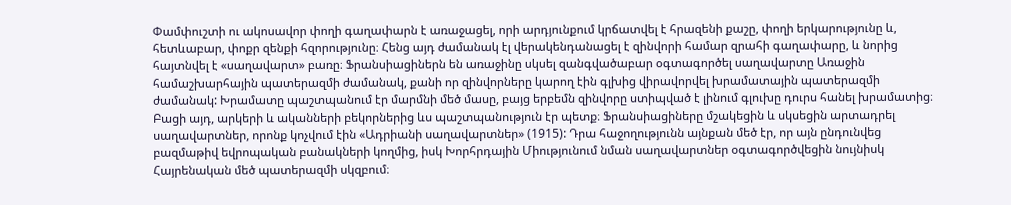Փամփուշտի ու ակոսավոր փողի գաղափարն է առաջացել, որի արդյունքում կրճատվել է հրազենի քաշը, փողի երկարությունը և, հետևաբար, փոքր զենքի հզորությունը։ Հենց այդ ժամանակ էլ վերակենդանացել է զինվորի համար զրահի գաղափարը, և նորից հայտնվել է «սաղավարտ» բառը։ Ֆրանսիացիներն են առաջինը սկսել զանգվածաբար օգտագործել սաղավարտը Առաջին համաշխարհային պատերազմի ժամանակ, քանի որ զինվորները կարող էին գլխից վիրավորվել խրամատային պատերազմի ժամանակ: Խրամատը պաշտպանում էր մարմնի մեծ մասը, բայց երբեմն զինվորը ստիպված է լինում գլուխը դուրս հանել խրամատից։ Բացի այդ, արկերի և ականների բեկորներից ևս պաշտպանություն էր պետք։ Ֆրանսիացիները մշակեցին և սկսեցին արտադրել սաղավարտներ, որոնք կոչվում էին «Ադրիանի սաղավարտներ» (1915): Դրա հաջողությունն այնքան մեծ էր, որ այն ընդունվեց բազմաթիվ եվրոպական բանակների կողմից, իսկ Խորհրդային Միությունում նման սաղավարտներ օգտագործվեցին նույնիսկ Հայրենական մեծ պատերազմի սկզբում։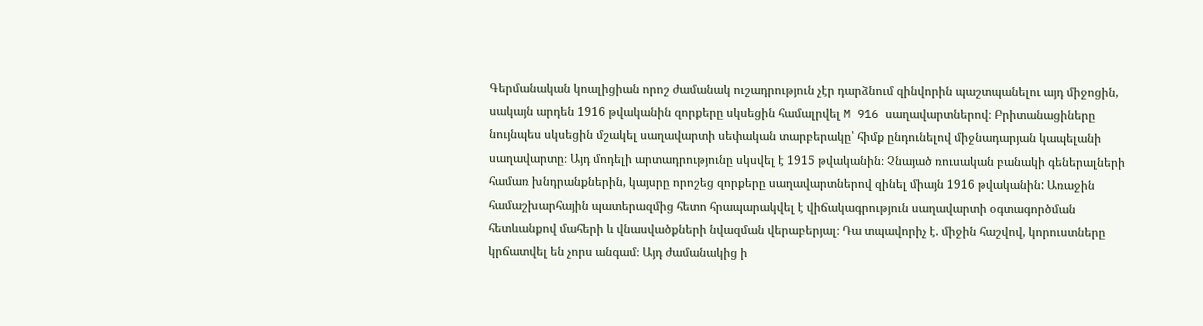Գերմանական կոալիցիան որոշ ժամանակ ուշադրություն չէր դարձնում զինվորին պաշտպանելու այդ միջոցին, սակայն արդեն 1916 թվականին զորքերը սկսեցին համալրվել M 916 սաղավարտներով։ Բրիտանացիները նույնպես սկսեցին մշակել սաղավարտի սեփական տարբերակը՝ հիմք ընդունելով միջնադարյան կապելանի սաղավարտը։ Այդ մոդելի արտադրությունը սկսվել է 1915 թվականին։ Չնայած ռուսական բանակի գեներալների համառ խնդրանքներին, կայսրը որոշեց զորքերը սաղավարտներով զինել միայն 1916 թվականին: Առաջին համաշխարհային պատերազմից հետո հրապարակվել է վիճակագրություն սաղավարտի օգտագործման հետևանքով մահերի և վնասվածքների նվազման վերաբերյալ։ Դա տպավորիչ է. միջին հաշվով, կորուստները կրճատվել են չորս անգամ։ Այդ ժամանակից ի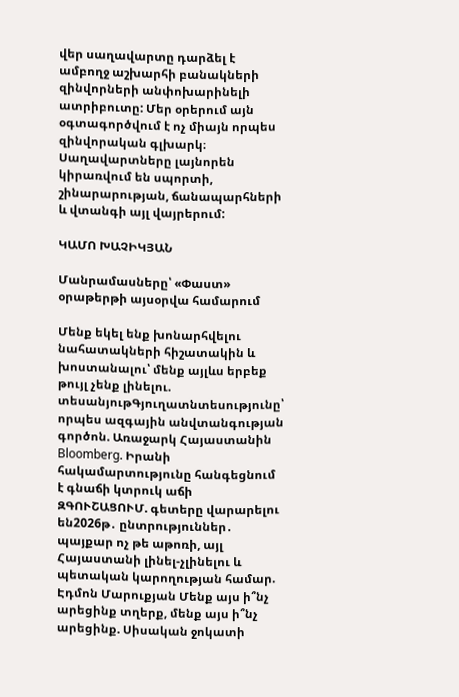վեր սաղավարտը դարձել է ամբողջ աշխարհի բանակների զինվորների անփոխարինելի ատրիբուտը: Մեր օրերում այն օգտագործվում է ոչ միայն որպես զինվորական գլխարկ։ Սաղավարտները լայնորեն կիրառվում են սպորտի, շինարարության, ճանապարհների և վտանգի այլ վայրերում:

ԿԱՄՈ ԽԱՉԻԿՅԱՆ

Մանրամասները՝ «Փաստ» օրաթերթի այսօրվա համարում

Մենք եկել ենք խոնարհվելու նահատակների հիշատակին և խոստանալու՝ մենք այլևս երբեք թույլ չենք լինելու. տեսանյութԳյուղատնտեսությունը՝ որպես ազգային անվտանգության գործոն. Առաջարկ Հայաստանին Bloomberg. Իրանի հակամարտությունը հանգեցնում է գնաճի կտրուկ աճի ԶԳՈՒՇԱՑՈՒՄ. գետերը վարարելու են2026թ․ ընտրություններ․ պայքար ոչ թե աթոռի, այլ Հայաստանի լինել-չլինելու և պետական կարողության համար. Էդմոն Մարուքյան Մենք այս ի՞նչ արեցինք տղերք, մենք այս ի՞նչ արեցինք. Սիսական ջոկատի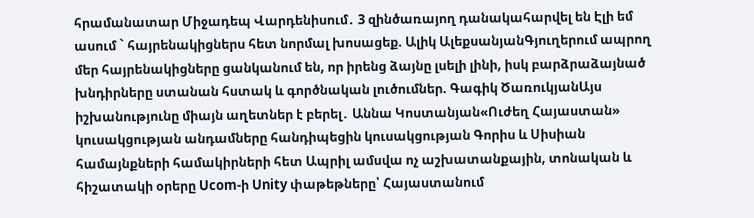հրամանատար Միջադեպ Վարդենիսում․ 3 զինծառայող դանակահարվել են Էլի եմ ասում ` հայրենակիցներս հետ նորմալ խոսացեք. Ալիկ ԱլեքսանյանԳյուղերում ապրող մեր հայրենակիցները ցանկանում են, որ իրենց ձայնը լսելի լինի, իսկ բարձրաձայնած խնդիրները ստանան հստակ և գործնական լուծումներ. Գագիկ ԾառուկյանԱյս իշխանությունը միայն աղետներ է բերել․ Աննա Կոստանյան«Ուժեղ Հայաստան» կուսակցության անդամները հանդիպեցին կուսակցության Գորիս և Սիսիան համայնքների համակիրների հետ Ապրիլ ամսվա ոչ աշխատանքային, տոնական և հիշատակի օրերը Ucom-ի Unity փաթեթները՝ Հայաստանում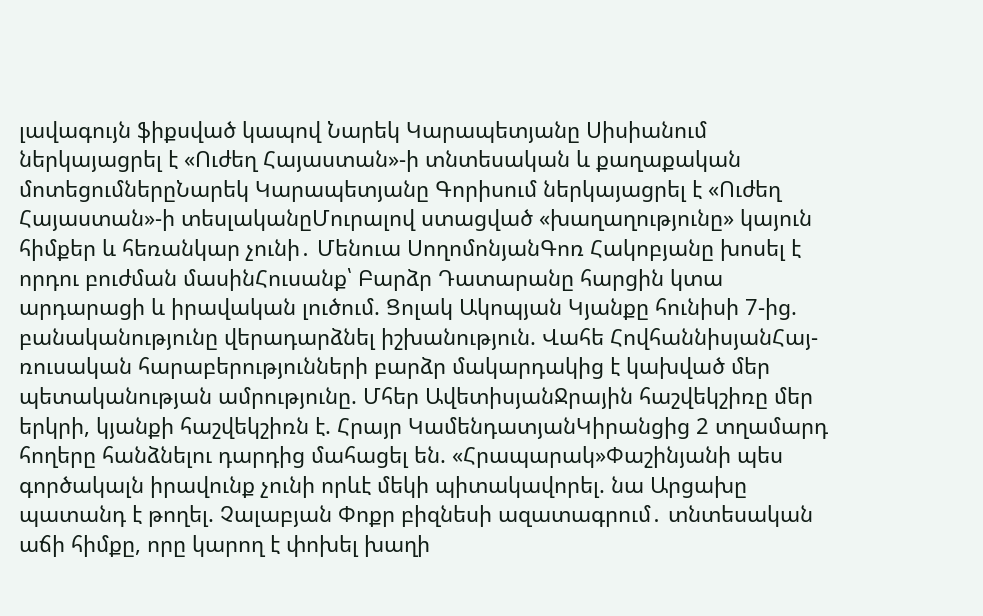լավագույն ֆիքսված կապով Նարեկ Կարապետյանը Սիսիանում ներկայացրել է «Ուժեղ Հայաստան»-ի տնտեսական և քաղաքական մոտեցումներըՆարեկ Կարապետյանը Գորիսում ներկայացրել է «Ուժեղ Հայաստան»-ի տեսլականըՄուրալով ստացված «խաղաղությունը» կայուն հիմքեր և հեռանկար չունի․ Մենուա ՍողոմոնյանԳոռ Հակոբյանը խոսել է որդու բուժման մասինՀուսանք՝ Բարձր Դատարանը հարցին կտա արդարացի և իրավական լուծում. Ցոլակ Ակոպյան Կյանքը հունիսի 7-ից. բանականությունը վերադարձնել իշխանություն. Վահե ՀովհաննիսյանՀայ- ռուսական հարաբերությունների բարձր մակարդակից է կախված մեր պետականության ամրությունը. Մհեր ԱվետիսյանՋրային հաշվեկշիռը մեր երկրի, կյանքի հաշվեկշիռն է. Հրայր ԿամենդատյանԿիրանցից 2 տղամարդ հողերը հանձնելու դարդից մահացել են. «Հրապարակ»Փաշինյանի պես գործակալն իրավունք չունի որևէ մեկի պիտակավորել. նա Արցախը պատանդ է թողել. Չալաբյան Փոքր բիզնեսի ազատագրում․ տնտեսական աճի հիմքը, որը կարող է փոխել խաղի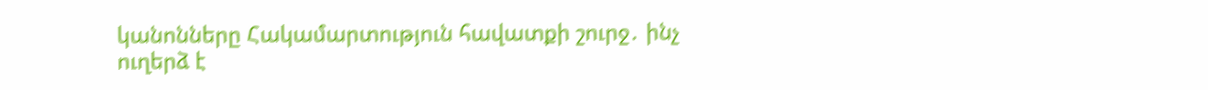կանոնները Հակամարտություն հավատքի շուրջ․ ինչ ուղերձ է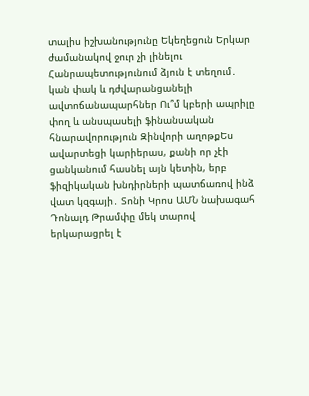տալիս իշխանությունը Եկեղեցուն Երկար ժամանակով ջուր չի լինելու Հանրապետությունում ձյուն է տեղում․ կան փակ և դժվարանցանելի ավտոճանապարհներ Ու՞մ կբերի ապրիլը փող և անսպասելի ֆինանսական հնարավորություն Զինվորի աղոթքԵս ավարտեցի կարիերաս, քանի որ չէի ցանկանում հասնել այն կետին, երբ ֆիզիկական խնդիրների պատճառով ինձ վատ կզգայի․ Տոնի Կրոս ԱՄՆ նախագահ Դոնալդ Թրամփը մեկ տարով երկարացրել է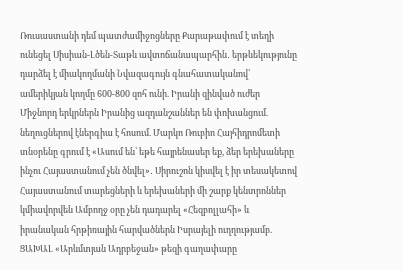Ռուսաստանի դեմ պատժամիջոցները Քարաթափում է տեղի ունեցել Սիսիան-Լծեն-Տաթև ավտոճանապարհին․ երթևեկությունը դարձել է միակողմանի Նվազագույն գնահատականով՝ ամերիկյան կողմը 600-800 զոհ ունի. Իրանի զինված ուժեր Միջնորդ երկրներն Իրանից ազդանշաններ են փոխանցում. նեղուցներով էներգիա է հոսում. Մարկո Ռուբիո Հայհիդրոմետի տնօրենը գրում է «Ասում են՝ եթե հայրենասեր եք, ձեր երեխաները ինչու Հայաստանում չեն ծնվել»․ Սիրուշոն կիսվել է իր տեսակետով Հայաստանում տարեցների և երեխաների մի շարք կենտրոններ կմիավորվեն Ամբողջ օրը չեն դադարել «Հեզբոլլահի» և իրանական հրթիռային հարվածներն Իսրայելի ուղղությամբ. ՑԱԽԱԼ «Արևմտյան Ադրբեջան» թեզի գաղափարը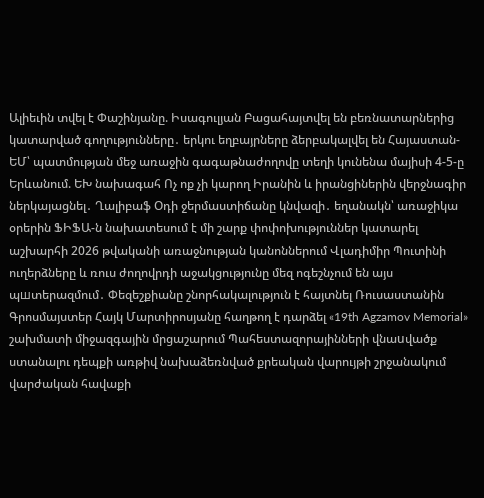Ալիեւին տվել է Փաշինյանը. Իսագուլյան Բացահայտվել են բեռնատարներից կատարված գողությունները․ երկու եղբայրները ձերբակալվել են Հայաստան-ԵՄ՝ պատմության մեջ առաջին գագաթնաժողովը տեղի կունենա մայիսի 4-5-ը Երևանում. ԵԽ նախագահ Ոչ ոք չի կարող Իրանին և իրանցիներին վերջնագիր ներկայացնել․ Ղալիբաֆ Օդի ջերմաստիճանը կնվազի․ եղանակն՝ առաջիկա օրերին ՖԻՖԱ-ն նախատեսում է մի շարք փոփոխություններ կատարել աշխարհի 2026 թվականի առաջնության կանոններում Վլադիմիր Պուտինի ուղերձները և ռուս ժողովրդի աջակցությունը մեզ ոգեշնչում են այս պшտերազմում․ Փեզեշքիանը շնորհակալություն է հայտնել Ռուսաստանին Գրոսմայստեր Հայկ Մարտիրոսյանը հաղթող է դարձել «19th Agzamov Memorial» շախմատի միջազգային մրցաշարում Պահեստազորայինների վնաuվածք ստանալու դեպքի առթիվ նախաձեռնված քրեական վարույթի շրջանակում վարժական հավաքի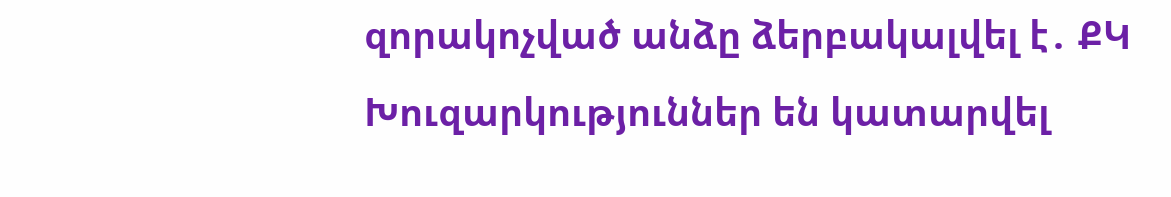զորակոչված անձը ձերբակալվել է․ ՔԿ Խուզարկություններ են կատարվել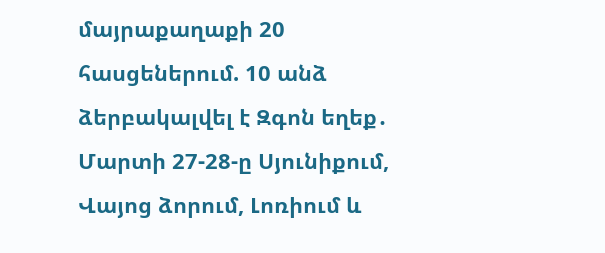մայրաքաղաքի 20 հասցեներում. 10 անձ ձերբակալվել է Զգոն եղեք․ Մարտի 27-28-ը Սյունիքում, Վայոց ձորում, Լոռիում և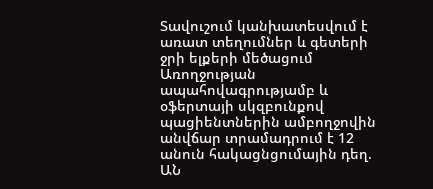Տավուշում կանխատեսվում է առատ տեղումներ և գետերի ջրի ելքերի մեծացում Առողջության ապահովագրությամբ և օֆերտայի սկզբունքով պացիենտներին ամբողջովին անվճար տրամադրում է 12 անուն հակացնցումային դեղ. ԱՆ